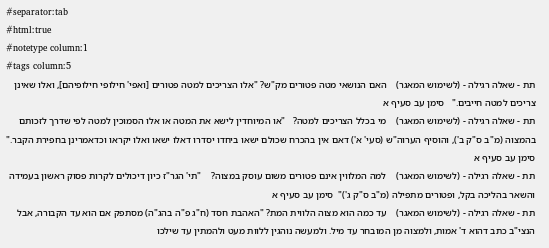#separator:tab
#html:true
#notetype column:1
#tags column:5
תת - שאלה רגילה - (לשימוש המאגר)    האם הנושאי מטה פטורים מק"ש? "אלו הצריכים למטה פטורים [ואפי' חילופי חילופיהם], ואלו שאינן צריכים למטה חייבים."   סימן עב סעיף א
תת - שאלה רגילה - (לשימוש המאגר)    מי בכלל הצריכים למטה?   "או המיוחדין לישא את המטה או אלו הסמוכין למטה לפי שדרך לזכותם בהמצוה (מ"ב ס"ק ב'), והוסיף הערוה"ש (סעי' א') דאם אין בהכרח שכולם ישאו ביחדו יסדרו דאלו ישאו ואלו יקראו וכדאמרינן בחפירת הקבר."   סימן עב סעיף א
תת - שאלה רגילה - (לשימוש המאגר)    למה המלווין אינם פטורים משום עוסק במצוה?    "תי' הגר"ז כיון דיכולים לקרות פסוק ראשון בעמידה והשאר בהליכה בקל, ופטורים מתפילה (מ"ב ס"ק ג')"  סימן עב סעיף א
תת - שאלה רגילה - (לשימוש המאגר)    עד כמה הוא מצוה הלווית המת? "האהבת חסד (ח"ג פ"ה בהג"ה) מסתפק אם הוא עד הקבורה, אבל הנצי"ב כתב דהוא ד' אמות, ולמצוה מן המובחר עד מיל. ולמעשה נוהגין ללוות מעט ולהמתין עד שילכו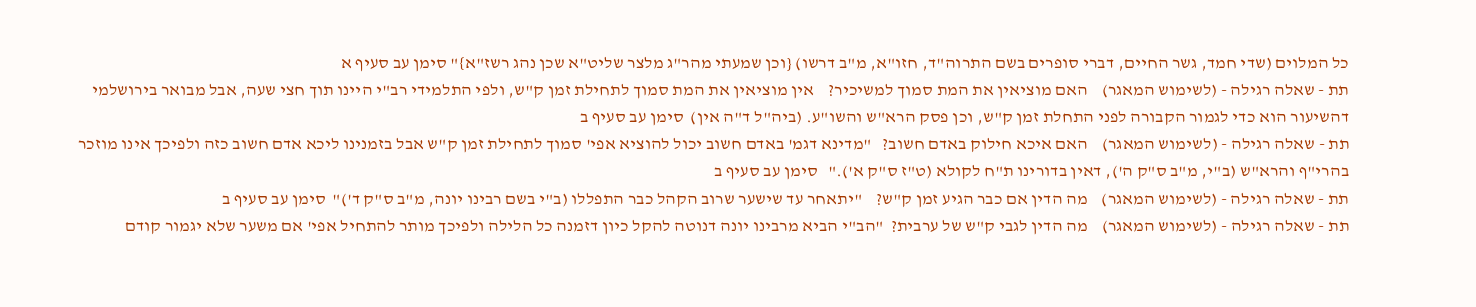כל המלוים (שדי חמד, גשר החיים, דברי סופרים בשם התרוה"ד, חזו"א, מ"ב דרשו) {וכן שמעתי מהר"ג מלצר שליט"א שכן נהג רשז"א}" סימן עב סעיף א
תת - שאלה רגילה - (לשימוש המאגר)    האם מוציאין את המת סמוך למשיכיר?    אין מוציאין את המת סמוך לתחילת זמן ק"ש, ולפי התלמידי רב"י היינו תוך חצי שעה, אבל מבואר בירושלמי דהשיעור הוא כדי לגמור הקבורה לפני התחלת זמן ק"ש, וכן פסק הרא"ש והשו"ע. (ביה"ל ד"ה אין)  סימן עב סעיף ב
תת - שאלה רגילה - (לשימוש המאגר)    האם איכא חילוק באדם חשוב?   "מדינא דגמ' באדם חשוב יכול להוציא אפי' סמוך לתחילת זמן ק"ש אבל בזמנינו ליכא אדם חשוב כזה ולפיכך אינו מוזכר בהרי"ף והרא"ש (ב"י, מ"ב ס"ק ה'), דאין בדורינו ת"ח לקולא (ט"ז ס"ק א')."   סימן עב סעיף ב
תת - שאלה רגילה - (לשימוש המאגר)    מה הדין אם כבר הגיע זמן ק"ש?    "יתאחר עד שישער שרוב הקהל כבר התפללו (ב"י בשם רבינו יונה, מ"ב ס"ק ד')"  סימן עב סעיף ב
תת - שאלה רגילה - (לשימוש המאגר)    מה הדין לגבי ק"ש של ערבית?  "הב"י הביא מרבינו יונה דנוטה להקל כיון דזמנה כל הלילה ולפיכך מותר להתחיל אפי' אם משער שלא יגמור קודם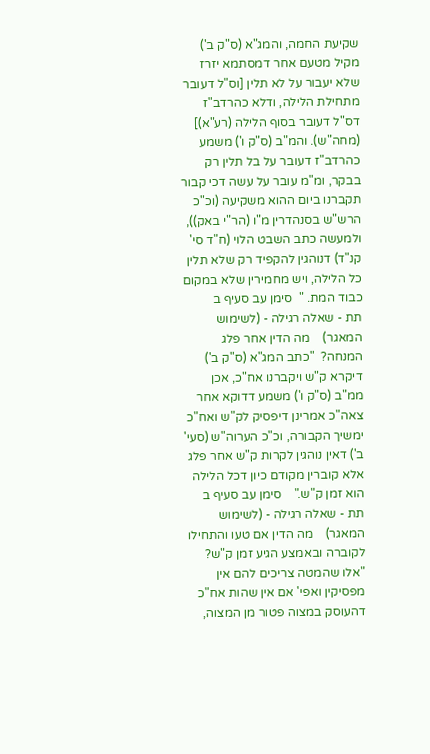שקיעת החמה, והמג"א (ס"ק ב') מקיל מטעם אחר דמסתמא יזרז שלא יעבור על לא תלין [וס"ל דעובר מתחילת הלילה, ודלא כהרדב"ז דס"ל דעובר בסוף הלילה (רע"א)] (מחה"ש). והמ"ב (ס"ק ו') משמע כהרדב"ז דעובר על בל תלין רק בבקר, ומ"מ עובר על עשה דכי קבור תקברנו ביום ההוא משקיעה (וכ"כ הרש"ש בסנהדרין מ"ו (הר"י באק)), ולמעשה כתב השבט הלוי (ח"ד סי' קנ"ד) דנוהגין להקפיד רק שלא תלין כל הלילה, ויש מחמירין שלא במקום כבוד המת. "  סימן עב סעיף ב
תת - שאלה רגילה - (לשימוש המאגר)    מה הדין אחר פלג המנחה?  "כתב המג"א (ס"ק ב') דיקרא ק"ש ויקברנו אח"כ, אכן ממ"ב (ס"ק ו') משמע דדוקא אחר צאה"כ אמרינן דיפסיק לק"ש ואח"כ ימשיך הקבורה, וכ"כ הערוה"ש (סעי' ב') דאין נוהגין לקרות ק"ש אחר פלג אלא קוברין מקודם כיון דכל הלילה הוא זמן ק"ש."    סימן עב סעיף ב
תת - שאלה רגילה - (לשימוש המאגר)    מה הדין אם טעו והתחילו לקוברה ובאמצע הגיע זמן ק"ש?  "אלו שהמטה צריכים להם אין מפסיקין ואפי' אם אין שהות אח"כ דהעוסק במצוה פטור מן המצוה,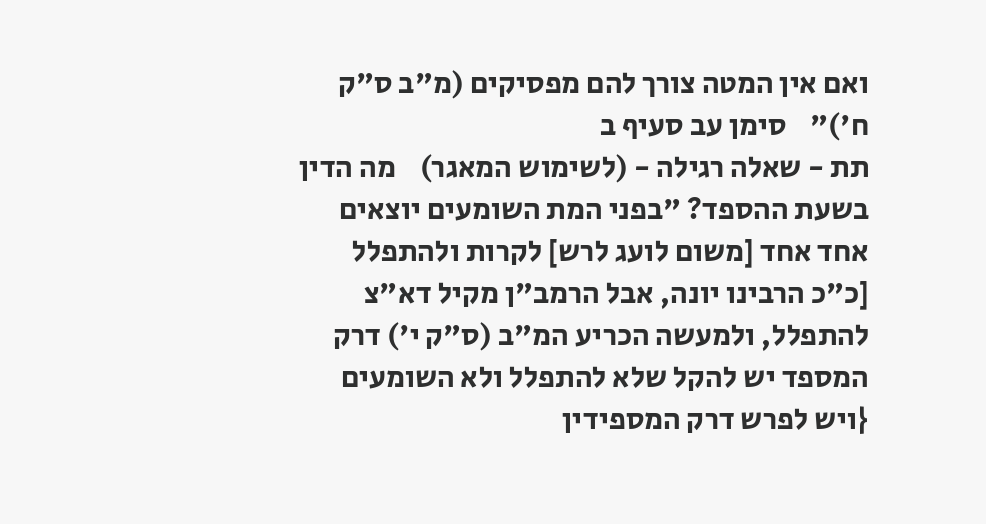ואם אין המטה צורך להם מפסיקים (מ"ב ס"ק ח')"    סימן עב סעיף ב
תת - שאלה רגילה - (לשימוש המאגר)    מה הדין בשעת ההספד? "בפני המת השומעים יוצאים אחד אחד [משום לועג לרש] לקרות ולהתפלל [כ"כ הרבינו יונה, אבל הרמב"ן מקיל דא"צ להתפלל, ולמעשה הכריע המ"ב (ס"ק י') דרק המספד יש להקל שלא להתפלל ולא השומעים {ויש לפרש דרק המספידין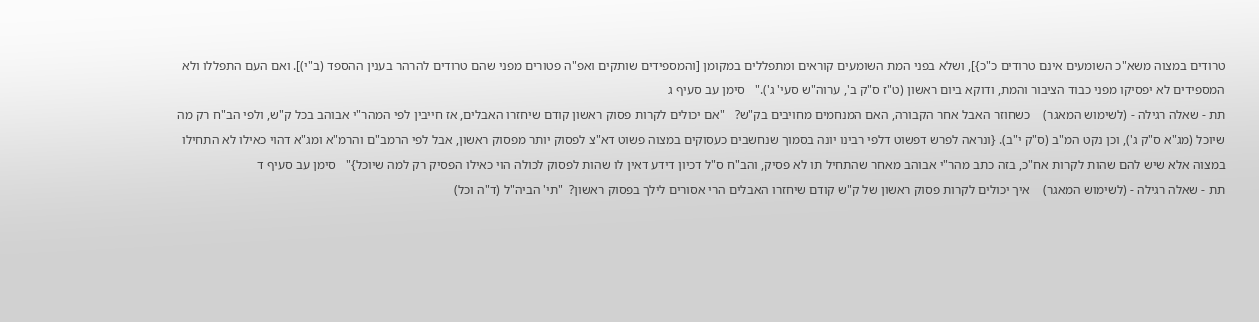טרודים במצוה משא"כ השומעים אינם טרודים כ"כ}], ושלא בפני המת השומעים קוראים ומתפללים במקומן [והמספידים שותקים ואפ"ה פטורים מפני שהם טרודים להרהר בענין ההספד (ב"י)]. ואם העם התפללו ולא המספידים לא יפסיקו מפני כבוד הציבור והמת, ודוקא ביום ראשון (ט"ז ס"ק ב', ערוה"ש סעי' ג')."   סימן עב סעיף ג
תת - שאלה רגילה - (לשימוש המאגר)    כשחוזר האבל אחר הקבורה, האם המנחמים מחויבים בק"ש?   "אם יכולים לקרות פסוק ראשון קודם שיחזרו האבלים, אז חייבין לפי המהר"י אבוהב בכל ק"ש, ולפי הב"ח רק מה שיוכל (מג"א ס"ק ג'), וכן נקט המ"ב (ס"ק י"ב). {ונראה לפרש דפשוט דלפי רבינו יונה בסמוך שנחשבים כעסוקים במצוה פשוט דא"צ לפסוק יותר מפסוק ראשון, אבל לפי הרמב"ם והרמ"א ומג"א דהוי כאילו לא התחילו במצוה אלא שיש להם שהות לקרות אח"כ, בזה כתב מהר"י אבוהב מאחר שהתחיל תו לא פסיק, והב"ח ס"ל דכיון דידע דאין לו שהות לפסוק לכולה הוי כאילו הפסיק רק למה שיוכל}"   סימן עב סעיף ד
תת - שאלה רגילה - (לשימוש המאגר)    איך יכולים לקרות פסוק ראשון של ק"ש קודם שיחזרו האבלים הרי אסורים לילך בפסוק ראשון?  "תי' הביה"ל (ד"ה וכל)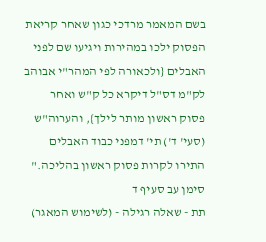בשם המאמר מרדכי כגון שאחר קריאת הפסוק ילכו במהירות ויגיעו שם לפני האבלים {ולכאורה לפי המהר"י אבוהב לק"מ דס"ל דיקרא כל ק"ש ואחר פסוק ראשון מותר לילך}, והערוה"ש (סעי' ד') תי' דמפני כבוד האבלים התירו לקרות פסוק ראשון בהליכה."    סימן עב סעיף ד
תת - שאלה רגילה - (לשימוש המאגר)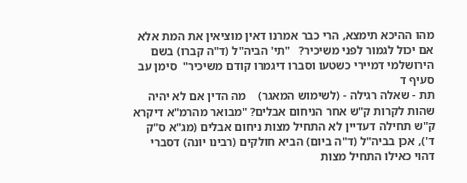מהו ההיכא תימצא, הרי כבר אמרנו דאין מוציאין את המת אלא אם יכול לגמור לפני משיכיר?   "תי' הביה"ל (ד"ה קברו) בשם הירושלמי דמיירי כשטעו וסברו דיגמרו קודם משיכיר"  סימן עב סעיף ד
תת - שאלה רגילה - (לשימוש המאגר)    מה הדין אם לא יהיה שהות לקרות ק"ש אחר הניחום אבלים? "מבואר מהרמ"א דיקרא ק"ש תחילה דעדיין לא התחיל מצות ניחום אבלים (מג"א ס"ק ד'), אכן בביה"ל (ד"ה ביום) הביא חולקים (רבינו יונה) דסברי דהוי כאילו התחיל מצות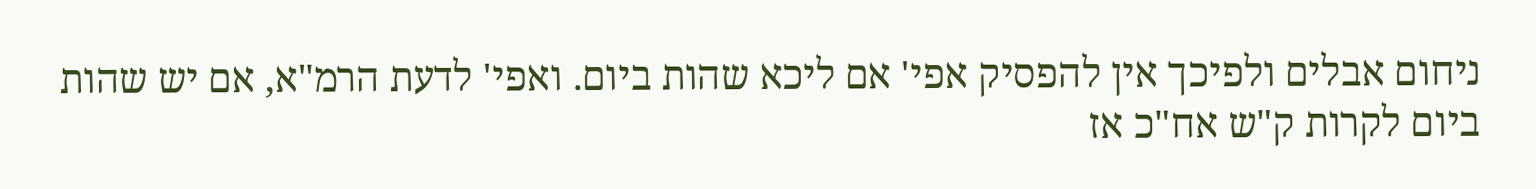ניחום אבלים ולפיכך אין להפסיק אפי' אם ליכא שהות ביום. ואפי' לדעת הרמ"א, אם יש שהות ביום לקרות ק"ש אח"כ אז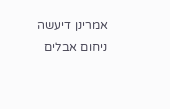אמרינן דיעשה ניחום אבלים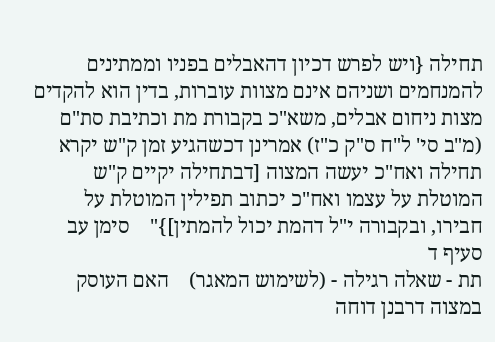תחילה {ויש לפרש דכיון דהאבלים בפניו וממתינים להמנחמים ושניהם אינם מצוות עוברות, בדין הוא להקדים מצות ניחום אבלים, משא"כ בקבורת מת וכתיבת סת"ם (מ"ב סי' ל"ח ס"ק כ"ז) אמרינן דכשהגיע זמן ק"ש יקרא תחילה ואח"כ יעשה המצוה [דבתחילה יקיים ק"ש המוטלת על עצמו ואח"כ יכתוב תפילין המוטלת על חבירו, ובקבורה י"ל דהמת יכול להמתין]}"    סימן עב סעיף ד
תת - שאלה רגילה - (לשימוש המאגר)    האם העוסק במצוה דרבנן דוחה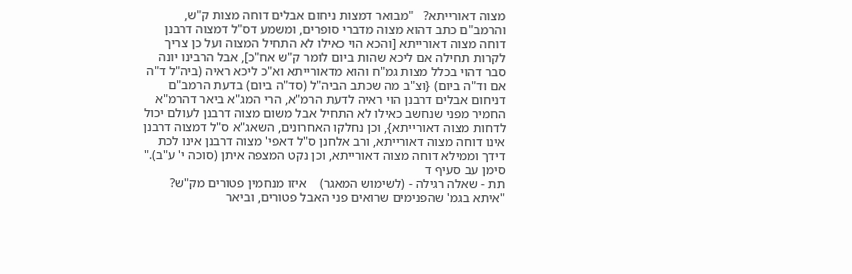מצוה דאורייתא?   "מבואר דמצות ניחום אבלים דוחה מצות ק"ש, והרמב"ם כתב דהוא מצוה מדברי סופרים, ומשמע דס"ל דמצוה דרבנן דוחה מצוה דאורייתא [והכא הוי כאילו לא התחיל המצוה ועל כן צריך לקרות תחילה אם ליכא שהות ביום לומר ק"ש אח"כ], אבל הרבינו יונה סבר דהוי בכלל מצות גמ"ח והוא מדאורייתא וא"כ ליכא ראיה (ביה"ל ד"ה אם וד"ה ביום) {וצ"ב מה שכתב הביה"ל (סד"ה ביום) בדעת הרמב"ם דניחום אבלים דרבנן הוי ראיה לדעת הרמ"א, הרי המג"א ביאר דהרמ"א החמיר מפני שנחשב כאילו לא התחיל אבל משום מצוה דרבנן לעולם יכול לדחות מצוה דאורייתא}, וכן נחלקו האחרונים, השאג"א ס"ל דמצוה דרבנן אינו דוחה מצוה דאורייתא, ורב אלחנן ס"ל דאפי' מצוה דרבנן אינו לכת דידך וממילא דוחה מצוה דאורייתא, וכן נקט המצפה איתן (סוכה י' ע"ב)."    סימן עב סעיף ד
תת - שאלה רגילה - (לשימוש המאגר)    איזו מנחמין פטורים מק"ש?    "איתא בגמ' שהפנימים שרואים פני האבל פטורים, וביאר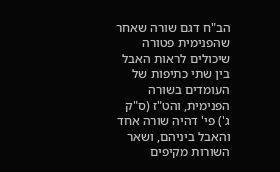הב"ח דגם שורה שאחר שהפנימית פטורה שיכולים לראות האבל בין שתי כתיפות של העומדים בשורה הפנימית, והט"ז (ס"ק ג') פי' דהיה שורה אחד והאבל ביניהם, ושאר השורות מקיפים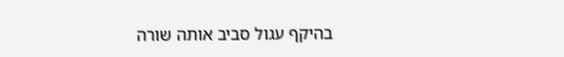בהיקף עגול סביב אותה שורה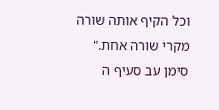וכל הקיף אותה שורה מקרי שורה אחת."  סימן עב סעיף ה